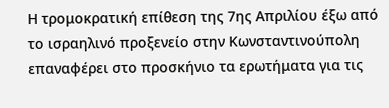Η τρομοκρατική επίθεση της 7ης Απριλίου έξω από το ισραηλινό προξενείο στην Κωνσταντινούπολη επαναφέρει στο προσκήνιο τα ερωτήματα για τις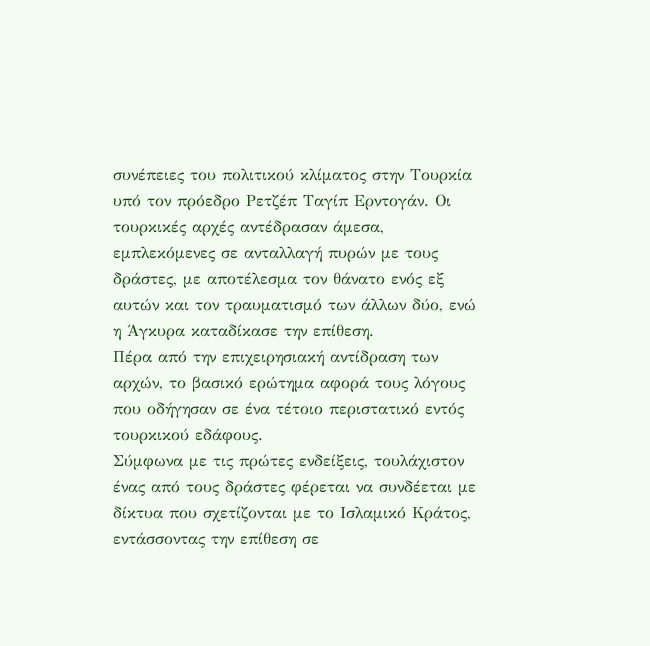συνέπειες του πολιτικού κλίματος στην Τουρκία υπό τον πρόεδρο Ρετζέπ Ταγίπ Ερντογάν. Οι τουρκικές αρχές αντέδρασαν άμεσα, εμπλεκόμενες σε ανταλλαγή πυρών με τους δράστες, με αποτέλεσμα τον θάνατο ενός εξ αυτών και τον τραυματισμό των άλλων δύο, ενώ η Άγκυρα καταδίκασε την επίθεση.
Πέρα από την επιχειρησιακή αντίδραση των αρχών, το βασικό ερώτημα αφορά τους λόγους που οδήγησαν σε ένα τέτοιο περιστατικό εντός τουρκικού εδάφους.
Σύμφωνα με τις πρώτες ενδείξεις, τουλάχιστον ένας από τους δράστες φέρεται να συνδέεται με δίκτυα που σχετίζονται με το Ισλαμικό Κράτος, εντάσσοντας την επίθεση σε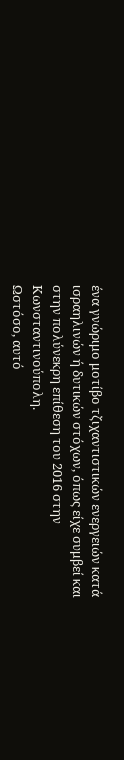ένα γνώριμο μοτίβο τζιχαντιστικών ενεργειών κατά ισραηλινών ή δυτικών στόχων, όπως είχε συμβεί και στην πολύνεκρη επίθεση του 2016 στην Κωνσταντινούπολη.
Ωστόσο, αυτό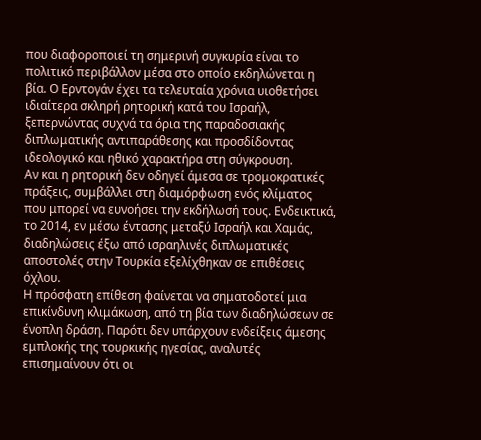που διαφοροποιεί τη σημερινή συγκυρία είναι το πολιτικό περιβάλλον μέσα στο οποίο εκδηλώνεται η βία. Ο Ερντογάν έχει τα τελευταία χρόνια υιοθετήσει ιδιαίτερα σκληρή ρητορική κατά του Ισραήλ, ξεπερνώντας συχνά τα όρια της παραδοσιακής διπλωματικής αντιπαράθεσης και προσδίδοντας ιδεολογικό και ηθικό χαρακτήρα στη σύγκρουση.
Αν και η ρητορική δεν οδηγεί άμεσα σε τρομοκρατικές πράξεις, συμβάλλει στη διαμόρφωση ενός κλίματος που μπορεί να ευνοήσει την εκδήλωσή τους. Ενδεικτικά, το 2014, εν μέσω έντασης μεταξύ Ισραήλ και Χαμάς, διαδηλώσεις έξω από ισραηλινές διπλωματικές αποστολές στην Τουρκία εξελίχθηκαν σε επιθέσεις όχλου.
Η πρόσφατη επίθεση φαίνεται να σηματοδοτεί μια επικίνδυνη κλιμάκωση, από τη βία των διαδηλώσεων σε ένοπλη δράση. Παρότι δεν υπάρχουν ενδείξεις άμεσης εμπλοκής της τουρκικής ηγεσίας, αναλυτές επισημαίνουν ότι οι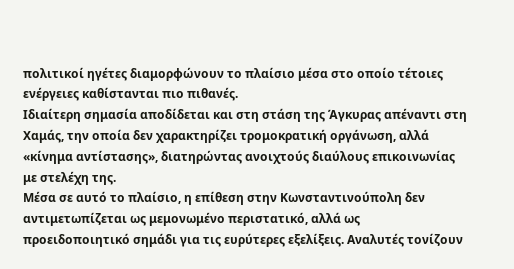πολιτικοί ηγέτες διαμορφώνουν το πλαίσιο μέσα στο οποίο τέτοιες ενέργειες καθίστανται πιο πιθανές.
Ιδιαίτερη σημασία αποδίδεται και στη στάση της Άγκυρας απέναντι στη Χαμάς, την οποία δεν χαρακτηρίζει τρομοκρατική οργάνωση, αλλά «κίνημα αντίστασης», διατηρώντας ανοιχτούς διαύλους επικοινωνίας με στελέχη της.
Μέσα σε αυτό το πλαίσιο, η επίθεση στην Κωνσταντινούπολη δεν αντιμετωπίζεται ως μεμονωμένο περιστατικό, αλλά ως προειδοποιητικό σημάδι για τις ευρύτερες εξελίξεις. Αναλυτές τονίζουν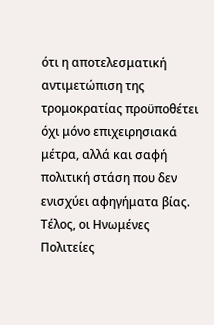ότι η αποτελεσματική αντιμετώπιση της τρομοκρατίας προϋποθέτει όχι μόνο επιχειρησιακά μέτρα, αλλά και σαφή πολιτική στάση που δεν ενισχύει αφηγήματα βίας.
Τέλος, οι Ηνωμένες Πολιτείες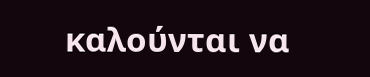καλούνται να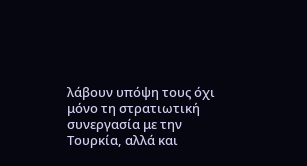λάβουν υπόψη τους όχι μόνο τη στρατιωτική συνεργασία με την Τουρκία, αλλά και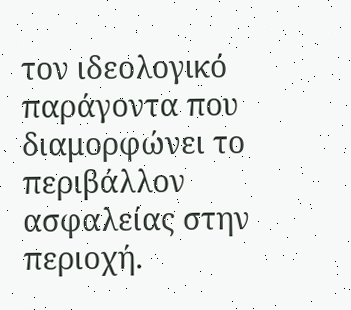τον ιδεολογικό παράγοντα που διαμορφώνει το περιβάλλον ασφαλείας στην περιοχή.